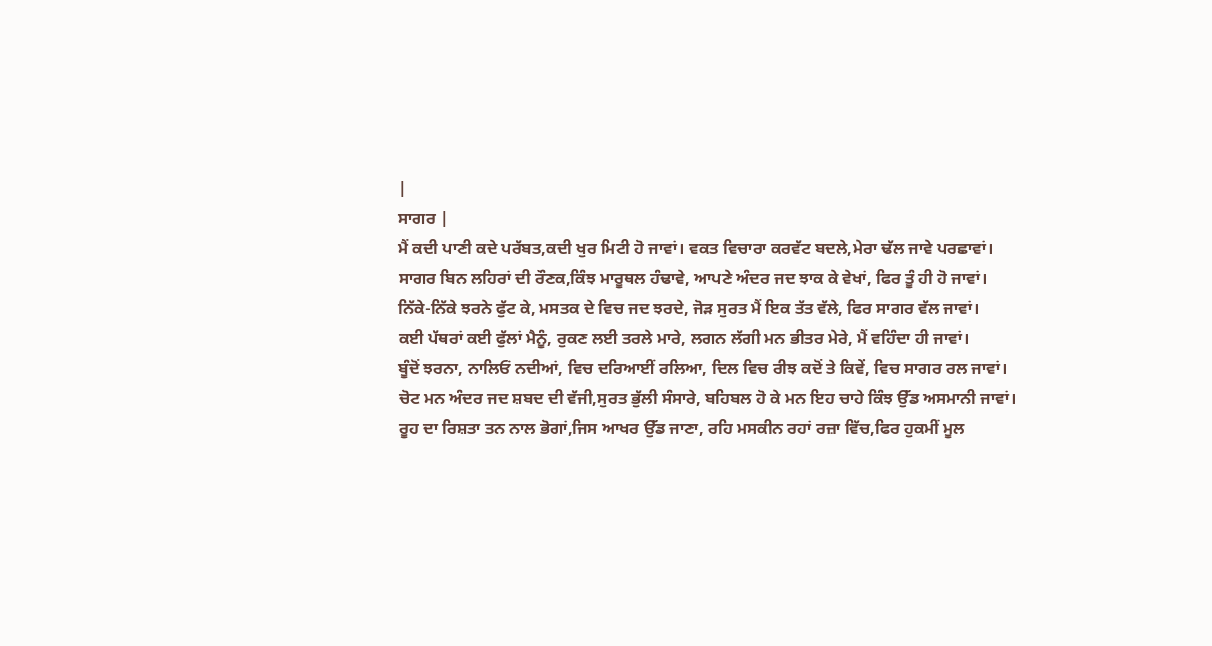|
ਸਾਗਰ |
ਮੈਂ ਕਦੀ ਪਾਣੀ ਕਦੇ ਪਰੱਬਤ,ਕਦੀ ਖੁਰ ਮਿਟੀ ਹੋ ਜਾਵਾਂ। ਵਕਤ ਵਿਚਾਰਾ ਕਰਵੱਟ ਬਦਲੇ,ਮੇਰਾ ਢੱਲ ਜਾਵੇ ਪਰਛਾਵਾਂ।
ਸਾਗਰ ਬਿਨ ਲਹਿਰਾਂ ਦੀ ਰੌਣਕ,ਕਿੰਝ ਮਾਰੂਥਲ ਹੰਢਾਵੇ, ਆਪਣੇ ਅੰਦਰ ਜਦ ਝਾਕ ਕੇ ਵੇਖਾਂ, ਫਿਰ ਤੂੰ ਹੀ ਹੋ ਜਾਵਾਂ।
ਨਿੱਕੇ-ਨਿੱਕੇ ਝਰਨੇ ਫੁੱਟ ਕੇ, ਮਸਤਕ ਦੇ ਵਿਚ ਜਦ ਝਰਦੇ, ਜੋੜ ਸੁਰਤ ਮੈਂ ਇਕ ਤੱਤ ਵੱਲੇ, ਫਿਰ ਸਾਗਰ ਵੱਲ ਜਾਵਾਂ।
ਕਈ ਪੱਥਰਾਂ ਕਈ ਫੁੱਲਾਂ ਮੈਨੂੰ, ਰੁਕਣ ਲਈ ਤਰਲੇ ਮਾਰੇ, ਲਗਨ ਲੱਗੀ ਮਨ ਭੀਤਰ ਮੇਰੇ, ਮੈਂ ਵਹਿੰਦਾ ਹੀ ਜਾਵਾਂ।
ਬੂੰਦੋਂ ਝਰਨਾ, ਨਾਲਿਓਂ ਨਦੀਆਂ, ਵਿਚ ਦਰਿਆਈਂ ਰਲਿਆ, ਦਿਲ ਵਿਚ ਰੀਝ ਕਦੋਂ ਤੇ ਕਿਵੇਂ, ਵਿਚ ਸਾਗਰ ਰਲ ਜਾਵਾਂ।
ਚੋਟ ਮਨ ਅੰਦਰ ਜਦ ਸ਼ਬਦ ਦੀ ਵੱਜੀ,ਸੁਰਤ ਭੁੱਲੀ ਸੰਸਾਰੇ, ਬਹਿਬਲ ਹੋ ਕੇ ਮਨ ਇਹ ਚਾਹੇ ਕਿੰਝ ਉੱਡ ਅਸਮਾਨੀ ਜਾਵਾਂ।
ਰੂਹ ਦਾ ਰਿਸ਼ਤਾ ਤਨ ਨਾਲ ਭੋਗਾਂ,ਜਿਸ ਆਖਰ ਉੱਡ ਜਾਣਾ, ਰਹਿ ਮਸਕੀਨ ਰਹਾਂ ਰਜ਼ਾ ਵਿੱਚ,ਫਿਰ ਹੁਕਮੀਂ ਮੂਲ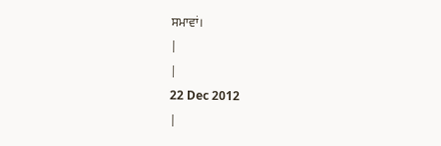ਸਮਾਵਾਂ।
|
|
22 Dec 2012
|